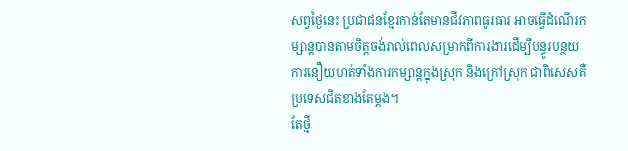សព្វថ្ងៃនេះ ប្រជាជនខ្មែរកាន់តែមានជីវភាពធូរធារ អាចធ្វើដំណើរកម្សាន្តបានតាមចិត្តចង់រាល់ពេលសម្រាកពីការងារដើម្បីបន្ធូរបន្ថយការនឿយហត់ទាំងការកម្សាន្តក្នុងស្រុក និងក្រៅស្រុក ជាពិសេសគឺប្រទេសជិតខាងតែម្តង។
តែថ្មី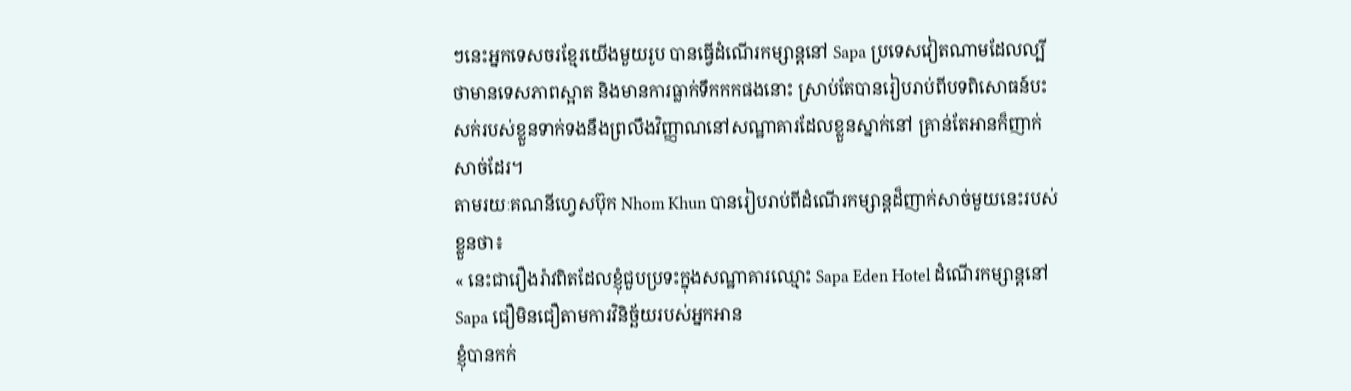ៗនេះអ្នកទេសចរខ្មែរយើងមួយរូប បានធ្វើដំណើរកម្សាន្តនៅ Sapa ប្រទេសវៀតណាមដែលល្បីថាមានទេសភាពស្អាត និងមានការធ្លាក់ទឹកកកផងនោះ ស្រាប់តែបានរៀបរាប់ពីបទពិសោធន៍បះសក់របស់ខ្លួនទាក់ទងនឹងព្រលឹងវិញ្ញាណនៅសណ្ឋាគារដែលខ្លួនស្នាក់នៅ គ្រាន់តែអានក៏ញាក់សាច់ដែរ។
តាមរយៈគណនីហ្វេសប៊ុក Nhom Khun បានរៀបរាប់ពីដំណើរកម្សាន្តដ៏ញាក់សាច់មួយនេះរបស់ខ្លួនថា៖
« នេះជារឿងរ៉ាវពិតដែលខ្ញុំជួបប្រទះក្នុងសណ្ឋាគារឈ្មោះ Sapa Eden Hotel ដំណើរកម្សាន្តនៅSapa ជឿមិនជឿតាមការវិនិច្ឆ័យរបស់អ្នកអាន
ខ្ញុំបានកក់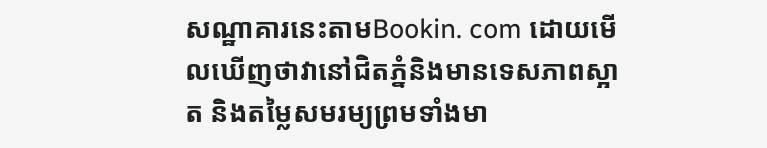សណ្ឋាគារនេះតាមBookin. com ដោយមើលឃើញថាវានៅជិតភ្នំនិងមានទេសភាពស្អាត និងតម្លៃសមរម្យព្រមទាំងមា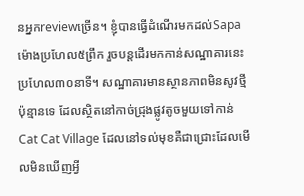នអ្នកreviewច្រើន។ ខ្ញុំបានធ្វើដំណើរមកដល់Sapaម៉ោងប្រហែល៥ព្រឹក រួចបន្តដើរមកកាន់សណ្ឋាគារនេះប្រហែល៣០នាទី។ សណ្ឋាគារមានស្ថានភាពមិនសូវថ្មីប៉ុន្មានទេ ដែលស្ថិតនៅកាច់ជ្រុងផ្លូវតូចមួយទៅកាន់Cat Cat Village ដែលនៅទល់មុខគឺជាជ្រោះដែលមើលមិនឃើញអ្វី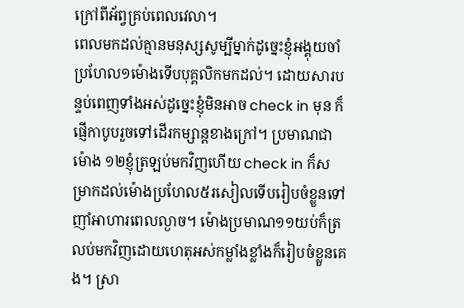ក្រៅពីអ័ព្វគ្រប់ពេលវេលា។
ពេលមកដល់គ្មានមនុស្សសូម្បីម្នាក់ដូច្នេះខ្ញុំអង្គុយចាំប្រហែល១ម៉ោងទើបបុគ្គលិកមកដល់។ ដោយសារបន្ទប់ពេញទាំងអស់ដូច្នេះខ្ញុំមិនអាច check in មុន ក៏ផ្ញើកាបូបរួចទៅដើរកម្សាន្តខាងក្រៅ។ ប្រមាណជាម៉ោង ១២ខ្ញុំត្រឡប់មកវិញហើយ check in ក៏សម្រាកដល់ម៉ោងប្រហែល៥រសៀលទើបរៀបចំខ្លួនទៅញាំអាហារពេលល្ងាច។ ម៉ោងប្រមាណ១១យប់ក៏ត្រលប់មកវិញដោយហេតុអស់កម្លាំងខ្លាំងក៏រៀបចំខ្លួនគេង។ ស្រា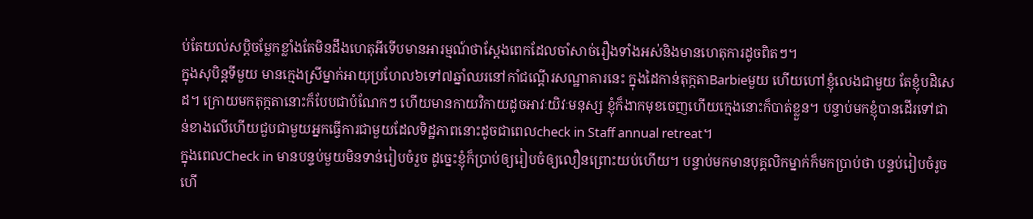ប់តែយល់សប្តិចម្លែកខ្លាំងតែមិនដឹងហេតុអីទើបមានអារម្មណ៍ថាស្តែងពេកដែលចាំសាច់រឿងទាំងអស់និងមានហេតុការដូចពិតៗ។
ក្នុងសុបិន្តទីមួយ មានក្មេងស្រីម្នាក់អាយុប្រហែល៦ទៅ៧ឆ្នាំឈរនៅកាំជណ្តើរសណ្ឋាគារនេះ ក្នុងដៃកាន់តុក្កតាBarbieមួយ ហើយហៅខ្ញុំលេងជាមួយ តែខ្ញុំបដិសេដ។ ក្រោយមកតុក្កតានោះក៏បែបជាបំណែកៗ ហើយមានកាយវិកាយដូចអាវៈយិវៈមនុស្ស ខ្ញុំក៏ងាកមុខចេញហើយក្មេងនោះក៏បាត់ខ្លួន។ បន្ទាប់មកខ្ញុំបានដើរទៅជាន់ខាងលើហើយជួបជាមួយអ្នកធ្វើការជាមួយដែលទិដ្ឋភាពនោះដូចជាពេលcheck in Staff annual retreat។
ក្នុងពេលCheck in មានបន្ទប់មួយមិនទាន់រៀបចំរួច ដូច្នេះខ្ញុំក៏ប្រាប់ឲ្យរៀបចំឲ្យលឿនព្រោះយប់ហើយ។ បន្ទាប់មកមានបុគ្គលិកម្នាក់ក៏មកប្រាប់ថា បន្ទប់រៀបចំរូចហើ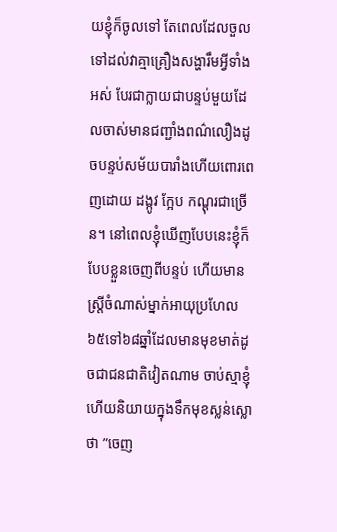យខ្ញុំក៏ចូលទៅ តែពេលដែលចួលទៅដល់វាគ្មាគ្រឿងសង្ហារឹមអ្វីទាំងអស់ បែរជាក្លាយជាបន្ទប់មួយដែលចាស់មានជញ្ជាំងពណ៌លឿងដូចបន្ទប់សម័យបារាំងហើយពោរពេញដោយ ដង្កូវ ក្អែប កណ្តុរជាច្រើន។ នៅពេលខ្ញុំឃើញបែបនេះខ្ញុំក៏បែបខ្លួនចេញពីបន្ទប់ ហើយមានស្ត្រីចំណាស់ម្នាក់អាយុប្រហែល៦៥ទៅ៦៨ឆ្នាំដែលមានមុខមាត់ដូចជាជនជាតិវៀតណាម ចាប់ស្មាខ្ញុំហើយនិយាយក្នុងទឹកមុខស្លន់ស្លោថា ”ចេញ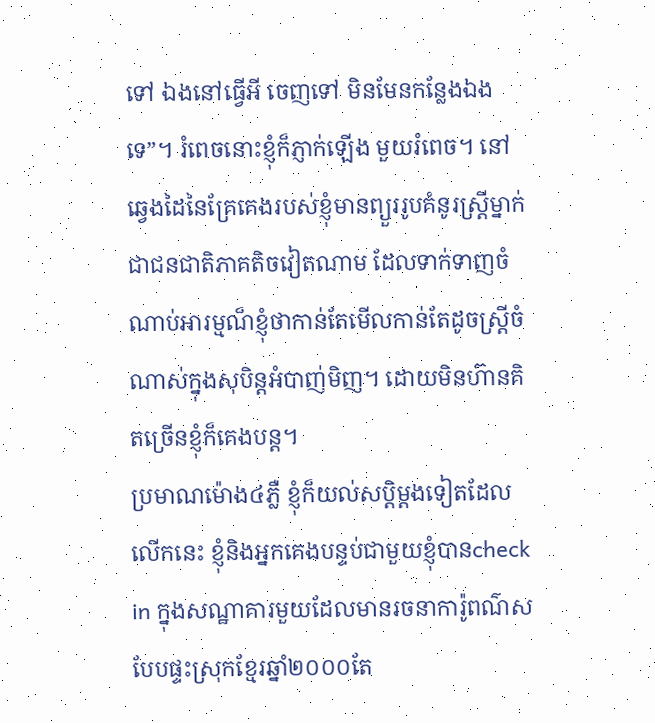ទៅ ឯងនៅធ្វើអី ចេញទៅ មិនមែនកន្លែងឯងទេ”។ រំពេចនោះខ្ញុំក៏ភ្ញាក់ឡើង មួយរំពេច។ នៅឆ្វេងដៃនៃគ្រែគេងរបស់ខ្ញុំមានព្យួររូបគំនូរស្ត្រីម្នាក់ជាជនជាតិភាគតិចវៀតណាម ដែលទាក់ទាញចំណាប់អារម្មណ៏ខ្ញុំថាកាន់តែមើលកាន់តែដូចស្រ្តីចំណាស់ក្នុងសុបិន្តអំបាញ់មិញ។ ដោយមិនហ៊ានគិតច្រើនខ្ញុំក៏គេងបន្ត។
ប្រមាណម៉ោង៤ភ្លឺ ខ្ញុំក៏យល់សប្តិម្តងទៀតដែលលើកនេះ ខ្ញុំនិងអ្នកគេងបន្ទប់ជាមួយខ្ញុំបានcheck in ក្នុងសណ្ឋាគារមួយដែលមានរចនាការ៉ូពណ៌សបែបផ្ទះស្រុកខ្មែរឆ្នាំ២០០០តែ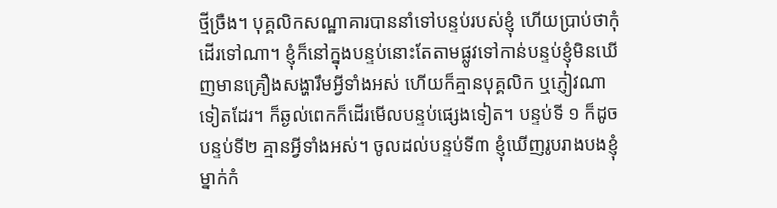ថ្មីច្រឺង។ បុគ្គលិកសណ្ឋាគារបាននាំទៅបន្ទប់របស់ខ្ញុំ ហើយប្រាប់ថាកុំដើរទៅណា។ ខ្ញុំក៏នៅក្នុងបន្ទប់នោះតែតាមផ្លូវទៅកាន់បន្ទប់ខ្ញុំមិនឃើញមានគ្រឿងសង្ហារឹមអ្វីទាំងអស់ ហើយក៏គ្មានបុគ្គលិក ឬភ្ញៀវណាទៀតដែរ។ ក៏ឆ្ងល់ពេកក៏ដើរមើលបន្ទប់ផ្សេងទៀត។ បន្ទប់ទី ១ ក៏ដូចបន្ទប់ទី២ គ្មានអ្វីទាំងអស់។ ចូលដល់បន្ទប់ទី៣ ខ្ញុំឃើញរូបរាងបងខ្ញុំម្នាក់កំ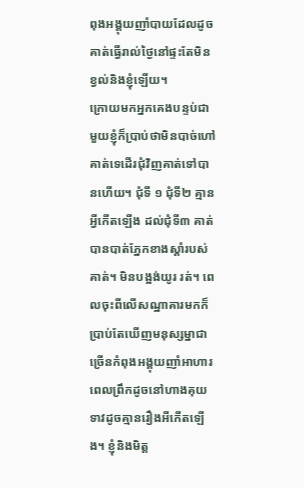ពុងអង្គុយញាំបាយដែលដូចគាត់ធ្វើរាល់ថ្ងៃនៅផ្ទះតែមិនខ្វល់និងខ្ញុំឡើយ។
ក្រោយមកអ្នកគេងបន្ទប់ជាមួយខ្ញុំក៏ប្រាប់ថាមិនបាច់ហៅគាត់ទេដើរជុំវិញគាត់ទៅបានហើយ។ ជុំទី ១ ជុំទី២ គ្មានអ្វីកើតឡើង ដល់ជុំទី៣ គាត់បានបាត់ភ្នែកខាងស្តាំរបស់គាត់។ មិនបង្អង់យូរ រត់។ ពេលចុះពីលើសណ្ឋាគារមកក៏ប្រាប់តែឃើញមនុស្សម្នាជាច្រើនកំពុងអង្គុយញាំអាហារពេលព្រឹកដូចនៅហាងគុយទាវដូចគ្មានរឿងអីកើតឡើង។ ខ្ញុំនិងមិត្ត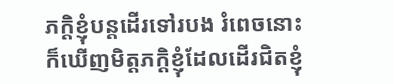ភក្តិខ្ញុំបន្តដើរទៅរបង រំពេចនោះក៏ឃើញមិត្តភក្តិខ្ញុំដែលដើរជិតខ្ញុំ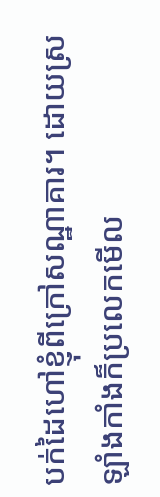បក់ដៃហៅខ្ញុំពីក្រៅសណ្ឋាគារ។ ដោយស្រឡាំងកាំងក៏ប្រលេកមើល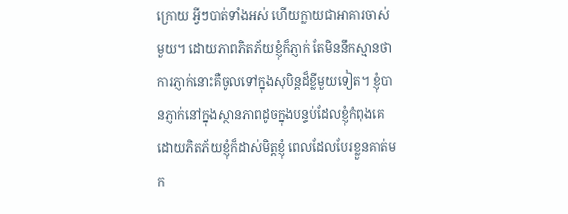ក្រោយ អ្វីៗបាត់ទាំងអស់ ហើយក្លាយជាអាគារចាស់មួយ។ ដោយភាពភិតភ័យខ្ញុំក៏ភ្ញាក់ តែមិននឹកស្មានថាការភ្ញាក់នោះគឺចូលទៅក្នុងសុបិន្តដ៏ខ្លីមួយទៀត។ ខ្ញុំបានភ្ញាក់នៅក្នុងស្ថានភាពដូចក្នុងបន្ទប់ដែលខ្ញុំកំពុងគេ ដោយភិតភ័យខ្ញុំក៏ដាស់មិត្តខ្ញុំ ពេលដែលបែរខ្លួនគាត់មក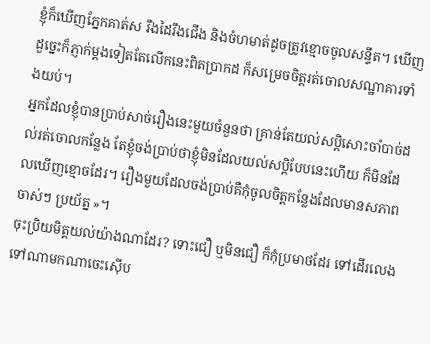ខ្ញុំក៏ឃើញភ្នែកគាត់ស រឹងដៃរឹងជើង និងចំហមាត់ដូចត្រូវខ្មោចចូលសន្ទឹត។ ឃើញដួច្នេះក៏ភ្ញាក់ម្តងទៀតតែលើកនេះពិតប្រាកដ ក៏សម្រេចចិត្តរត់ចោលសណ្ឋាគារទាំងយប់។
អ្នកដែលខ្ញុំបានប្រាប់សាច់រឿងនេះមួយចំនួនថា គ្រាន់តែយល់សប្តិសោះចាំបាច់ដល់រត់ចោលកន្លែង តែខ្ញុំចង់ប្រាប់ថាខ្ញុំមិនដែលយល់សប្តិបែបនេះហើយ ក៏មិនដែលឃើញខ្មោចដែរ។ រឿងមួយដែលចង់ប្រាប់គឺកុំចូលចិត្តកន្លែងដែលមានសភាពចាស់ៗ ប្រយ័ត្ន »។
ចុះប្រិយមិត្តយល់យ៉ាងណាដែរ? ទោះជឿ ឬមិនជឿ ក៏កុំប្រមាថដែរ ទៅដើរលេងទៅណាមកណាចេះស៊ើប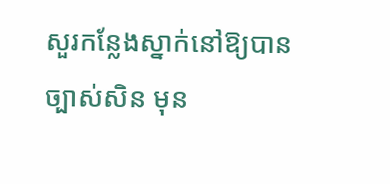សួរកន្លែងស្នាក់នៅឱ្យបានច្បាស់សិន មុន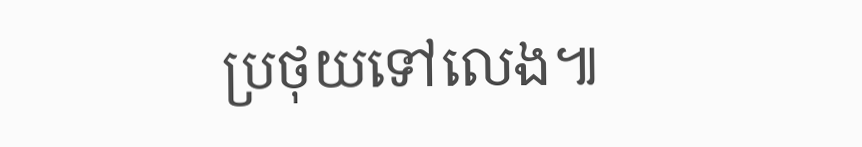ប្រថុយទៅលេង៕